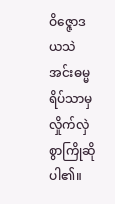ဝိဇ္ဇောဒယသဲအင်းဓမ္မရိပ်သာမှ လှိုက်လှဲစွာကြိုဆိုပါ၏။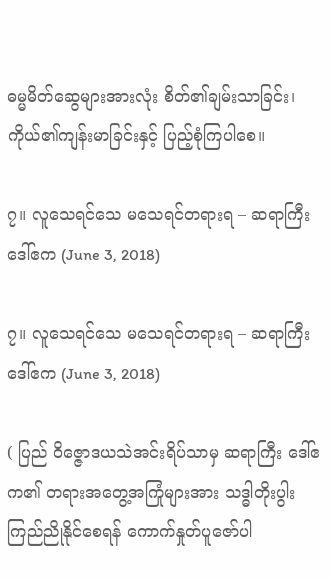ဓမ္မမိတ်ဆွေများအားလုံး စိတ်၏ချမ်းသာခြင်း၊ ကိုယ်၏ကျန်းမာခြင်းနှင့် ပြည့်စုံကြပါစေ။

၇။ လူသေရင်သေ မသေရင်တရားရ – ဆရာကြီး ဒေါ်ဧက (June 3, 2018)

၇။ လူသေရင်သေ မသေရင်တရားရ – ဆရာကြီး ဒေါ်ဧက (June 3, 2018)

( ပြည် ဝိဇ္ဇောဒယသဲအင်းရိပ်သာမှ ဆရာကြီး ဒေါ်ဧက၏ တရားအတွေ့အကြုံများအား သဒ္ဓါတိုးပွါး ကြည်ညိုနိုင်စေရန် ကောက်နှုတ်ပူဇော်ပါ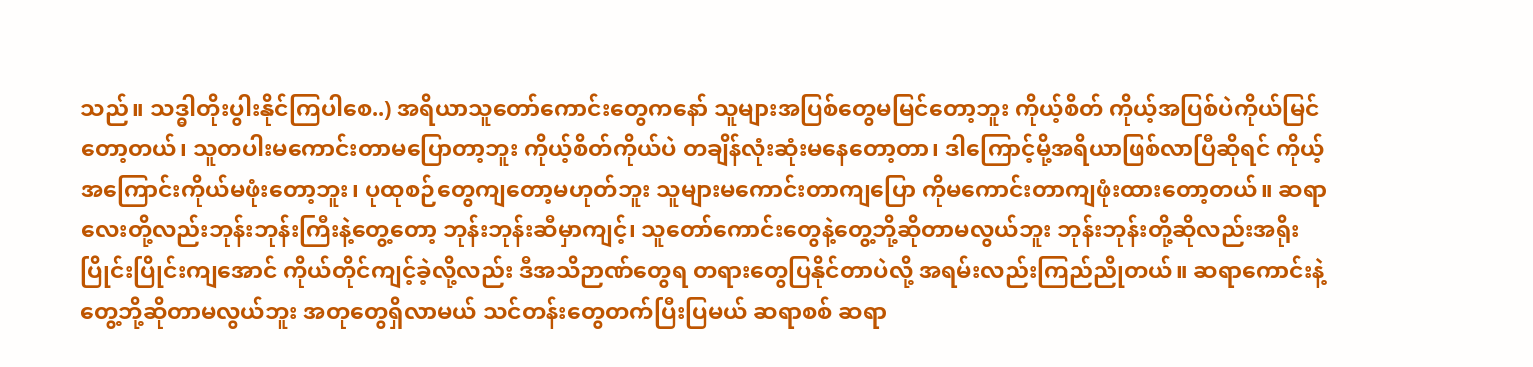သည်။ သဒ္ဓါတိုးပွါးနိုင်ကြပါစေ..) အရိယာသူတော်ကောင်းတွေကနော် သူများအပြစ်တွေမမြင်တော့ဘူး ကိုယ့်စိတ် ကိုယ့်အပြစ်ပဲကိုယ်မြင်တော့တယ်၊ သူတပါးမကောင်းတာမပြောတာ့ဘူး ကိုယ့်စိတ်ကိုယ်ပဲ တချိန်လုံးဆုံးမနေတော့တာ၊ ဒါကြောင့်မို့အရိယာဖြစ်လာပြီဆိုရင် ကိုယ့်အကြောင်းကိုယ်မဖုံးတော့ဘူး၊ ပုထုစဉ်တွေကျတော့မဟုတ်ဘူး သူများမကောင်းတာကျပြော ကိုမကောင်းတာကျဖုံးထားတော့တယ်။ ဆရာလေးတို့လည်းဘုန်းဘုန်းကြီးနဲ့တွေ့တော့ ဘုန်းဘုန်းဆီမှာကျင့်၊ သူတော်ကောင်းတွေနဲ့တွေ့ဘို့ဆိုတာမလွယ်ဘူး ဘုန်းဘုန်းတို့ဆိုလည်းအရိုးပြိုင်းပြိုင်းကျအောင် ကိုယ်တိုင်ကျင့်ခဲ့လို့လည်း ဒီအသိဉာဏ်တွေရ တရားတွေပြနိုင်တာပဲလို့ အရမ်းလည်းကြည်ညိုတယ်။ ဆရာကောင်းနဲ့တွေ့ဘို့ဆိုတာမလွယ်ဘူး အတုတွေရှိလာမယ် သင်တန်းတွေတက်ပြီးပြမယ် ဆရာစစ် ဆရာ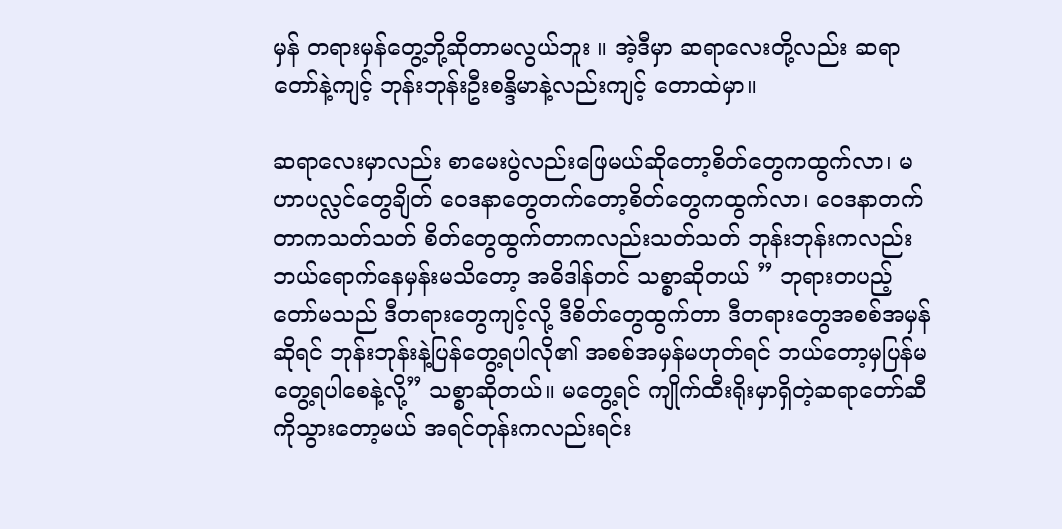မှန် တရားမှန်တွေ့ဘို့ဆိုတာမလွယ်ဘူး ။ အဲ့ဒီမှာ ဆရာလေးတို့လည်း ဆရာတော်နဲ့ကျင့် ဘုန်းဘုန်းဦးစန္ဒိမာနဲ့လည်းကျင့် တောထဲမှာ။

ဆရာလေးမှာလည်း စာမေးပွဲလည်းဖြေမယ်ဆိုတော့စိတ်တွေကထွက်လာ၊ မဟာပလ္လင်တွေချိတ် ဝေဒနာတွေတက်တော့စိတ်တွေကထွက်လာ၊ ဝေဒနာတက်တာကသတ်သတ် စိတ်တွေထွက်တာကလည်းသတ်သတ် ဘုန်းဘုန်းကလည်းဘယ်ရောက်နေမှန်းမသိတော့ အဓိဒါန်တင် သစ္စာဆိုတယ် ” ဘုရားတပည့်တော်မသည် ဒီတရားတွေကျင့်လို့ ဒီစိတ်တွေထွက်တာ ဒီတရားတွေအစစ်အမှန်ဆိုရင် ဘုန်းဘုန်းနဲ့ပြန်တွေ့ရပါလို၏ အစစ်အမှန်မဟုတ်ရင် ဘယ်တော့မှပြန်မတွေ့ရပါစေနဲ့လို့” သစ္စာဆိုတယ်။ မတွေ့ရင် ကျိုက်ထီးရိုးမှာရှိတဲ့ဆရာတော်ဆီကိုသွားတော့မယ် အရင်တုန်းကလည်းရင်း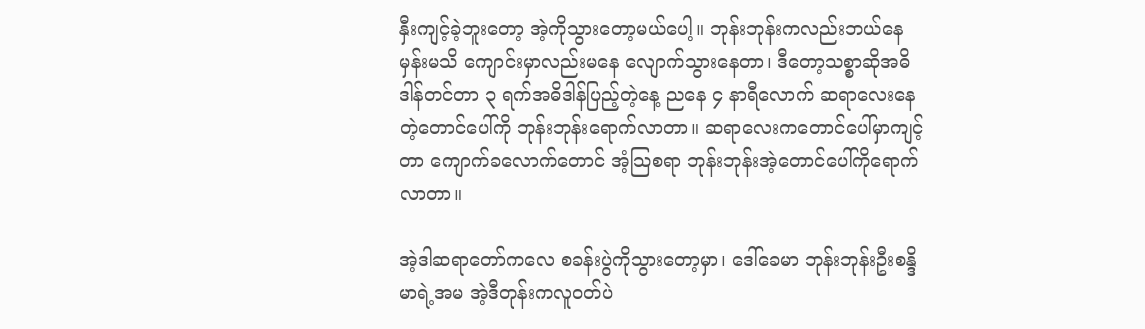နှီးကျင့်ခဲ့ဘူးတော့ အဲ့ကိုသွားတော့မယ်ပေါ့။ ဘုန်းဘုန်းကလည်းဘယ်နေမှန်းမသိ ကျောင်းမှာလည်းမနေ လျောက်သွားနေတာ၊ ဒီတော့သစ္စာဆိုအဓိဒါန်တင်တာ ၃ ရက်အဓိဒါန်ပြည့်တဲ့နေ့ ညနေ ၄ နာရီလောက် ဆရာလေးနေတဲ့တောင်ပေါ်ကို ဘုန်းဘုန်းရောက်လာတာ။ ဆရာလေးကတောင်ပေါ်မှာကျင့်တာ ကျောက်ခလောက်တောင် အံ့သြစရာ ဘုန်းဘုန်းအဲ့တောင်ပေါ်ကိုရောက်လာတာ။

အဲ့ဒါဆရာတော်ကလေ စခန်းပွဲကိုသွားတော့မှာ၊ ဒေါ်ခေမာ ဘုန်းဘုန်းဦးစန္ဒိမာရဲ့အမ အဲ့ဒီတုန်းကလူဝတ်ပဲ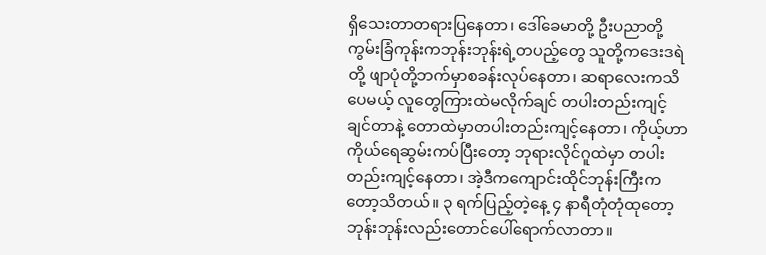ရှိသေးတာတရားပြနေတာ၊ ဒေါ်ခေမာတို့ ဦးပညာတို့ ကွမ်းခြံကုန်းကဘုန်းဘုန်းရဲ့တပည့်တွေ သူတို့ကဒေးဒရဲတို့ ဖျာပုံတို့ဘက်မှာစခန်းလုပ်နေတာ၊ ဆရာလေးကသိပေမယ့် လူတွေကြားထဲမလိုက်ချင် တပါးတည်းကျင့်ချင်တာနဲ့ တောထဲမှာတပါးတည်းကျင့်နေတာ၊ ကိုယ့်ဟာကိုယ်ရေဆွမ်းကပ်ပြီးတော့ ဘုရားလိုင်ဂူထဲမှာ တပါးတည်းကျင့်နေတာ၊ အဲ့ဒီကကျောင်းထိုင်ဘုန်းကြီးကတော့သိတယ်။ ၃ ရက်ပြည့်တဲ့နေ့ ၄ နာရီတုံတုံထုတော့ဘုန်းဘုန်းလည်းတောင်ပေါ်ရောက်လာတာ။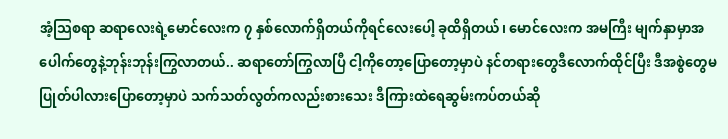အံ့သြစရာ ဆရာလေးရဲ့မောင်လေးက ၇ နှစ်လောက်ရှိတယ်ကိုရင်လေးပေါ့ ခုထိရှိတယ်၊ မောင်လေးက အမကြီး မျက်နှာမှာအပေါက်တွေနဲ့ဘုန်းဘုန်းကြွလာတယ်.. ဆရာတော်ကြွလာပြီ ငါ့ကိုတော့ပြောတော့မှာပဲ နင်တရားတွေဒီလောက်ထိုင်ပြီး ဒီအစွဲတွေမပြုတ်ပါလားပြောတော့မှာပဲ သက်သတ်လွတ်ကလည်းစားသေး ဒီကြားထဲရေဆွမ်းကပ်တယ်ဆို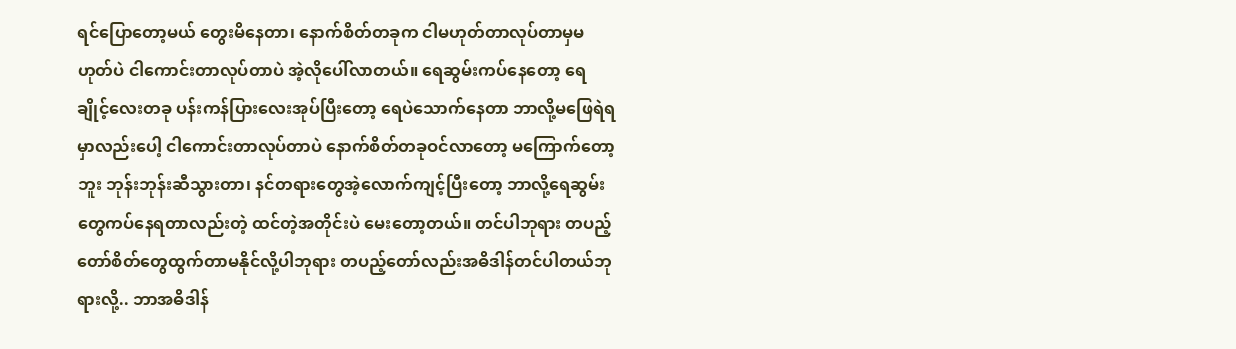ရင်ပြောတော့မယ် တွေးမိနေတာ၊ နောက်စိတ်တခုက ငါမဟုတ်တာလုပ်တာမှမဟုတ်ပဲ ငါကောင်းတာလုပ်တာပဲ အဲ့လိုပေါ်လာတယ်။ ရေဆွမ်းကပ်နေတော့ ရေချိုင့်လေးတခု ပန်းကန်ပြားလေးအုပ်ပြီးတော့ ရေပဲသောက်နေတာ ဘာလို့မဖြေရဲရမှာလည်းပေါ့ ငါကောင်းတာလုပ်တာပဲ နောက်စိတ်တခုဝင်လာတော့ မကြောက်တော့ဘူး ဘုန်းဘုန်းဆီသွားတာ၊ နင်တရားတွေအဲ့လောက်ကျင့်ပြီးတော့ ဘာလို့ရေဆွမ်းတွေကပ်နေရတာလည်းတဲ့ ထင်တဲ့အတိုင်းပဲ မေးတော့တယ်။ တင်ပါဘုရား တပည့်တော်စိတ်တွေထွက်တာမနိုင်လို့ပါဘုရား တပည့်တော်လည်းအဓိဒါန်တင်ပါတယ်ဘုရားလို့.. ဘာအဓိဒါန်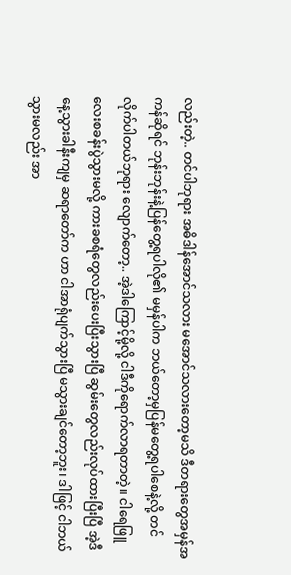လည်းတဲ့.. တင်ပါဘုရား အဓိဒါန်အောင်သလား မအောင်သလားတော့မသိ ဒီတရားတွေအမှန်အကန်ဆိုရင် ဘုန်းဘုန်းနဲ့ပြန်တွေ့ရပါလို၏ မမှန်ပါက ဘယ်တော့မှပြန်မတွေ့ရပါစေနဲ့လို့ တင်လိုက်ပါတယ်ဘုရား လျောက်တော့.. အဲ့ဒါကြောင့်မို့လို့ ငါဒီကိုရောက်လာရတာတဲ့။ ငါရေဖြူလေးစခန်းပွဲသွားမလို့ ကားခစရံတွေလည်းပေးပြီးသွားပြီ ဆွမ်းတွေလည်းလုပ်ထားပြီးပြီ အဲ့ဒီနေ့သွားခါနီးကျမှ ဆရာတော်က ဟာ ငါအာရုံပျက်သွားပြီ မသွားချင်တော့ဘူး၊ ဒါဖြင့် ငါဘယ်သွားမလည်း အာ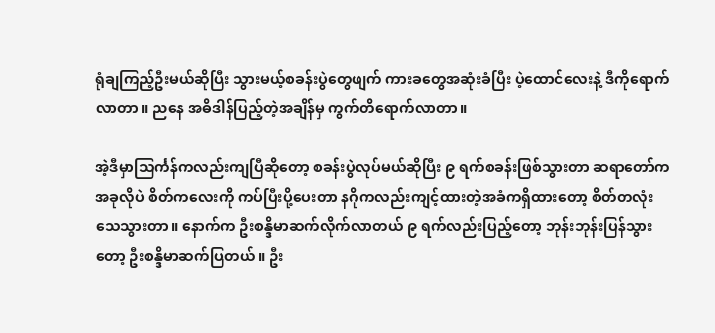ရုံချကြည့်ဦးမယ်ဆိုပြီး သွားမယ့်စခန်းပွဲတွေဖျက် ကားခတွေအဆုံးခံပြီး ပဲ့ထောင်လေးနဲ့ ဒီကိုရောက်လာတာ။ ညနေ အဓိဒါန်ပြည့်တဲ့အချိန်မှ ကွက်တိရောက်လာတာ။

အဲ့ဒီမှာသြင်္ကန်ကလည်းကျပြီဆိုတော့ စခန်းပွဲလုပ်မယ်ဆိုပြီး ၉ ရက်စခန်းဖြစ်သွားတာ ဆရာတော်က အခုလိုပဲ စိတ်ကလေးကို ကပ်ပြီးပို့ပေးတာ နဂိုကလည်းကျင့်ထားတဲ့အခံကရှိထားတော့ စိတ်တလုံးသေသွားတာ။ နောက်က ဦးစန္ဒိမာဆက်လိုက်လာတယ် ၉ ရက်လည်းပြည့်တော့ ဘုန်းဘုန်းပြန်သွားတော့ ဦးစန္ဒိမာဆက်ပြတယ်။ ဦး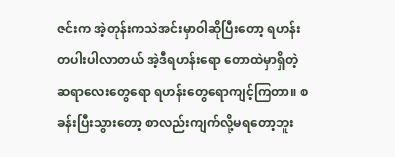ဇင်းက အဲ့တုန်းကသဲအင်းမှာဝါဆိုပြီးတော့ ရဟန်းတပါးပါလာတယ် အဲ့ဒီရဟန်းရော တောထဲမှာရှိတဲ့ ဆရာလေးတွေရော ရဟန်းတွေရောကျင့်ကြတာ။ စခန်းပြီးသွားတော့ စာလည်းကျက်လို့မရတော့ဘူး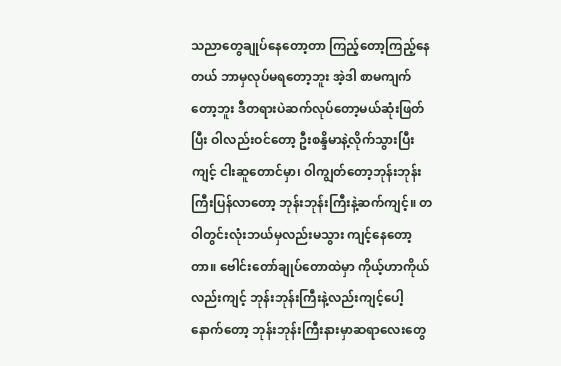သညာတွေချုပ်နေတော့တာ ကြည့်တော့ကြည့်နေတယ် ဘာမှလုပ်မရတော့ဘူး အဲ့ဒါ စာမကျက်တော့ဘူး ဒီတရားပဲဆက်လုပ်တော့မယ်ဆုံးဖြတ်ပြီး ဝါလည်းဝင်တော့ ဦးစန္ဒိမာနဲ့လိုက်သွားပြီးကျင့် ငါးဆူတောင်မှာ၊ ဝါကျွတ်တော့ဘုန်းဘုန်းကြီးပြန်လာတော့ ဘုန်းဘုန်းကြီးနဲ့ဆက်ကျင့်။ တဝါတွင်းလုံးဘယ်မှလည်းမသွား ကျင့်နေတော့တာ။ ဗေါင်းတော်ချုပ်တောထဲမှာ ကိုယ့်ဟာကိုယ်လည်းကျင့် ဘုန်းဘုန်းကြီးနဲ့လည်းကျင့်ပေါ့ နောက်တော့ ဘုန်းဘုန်းကြီးနားမှာဆရာလေးတွေ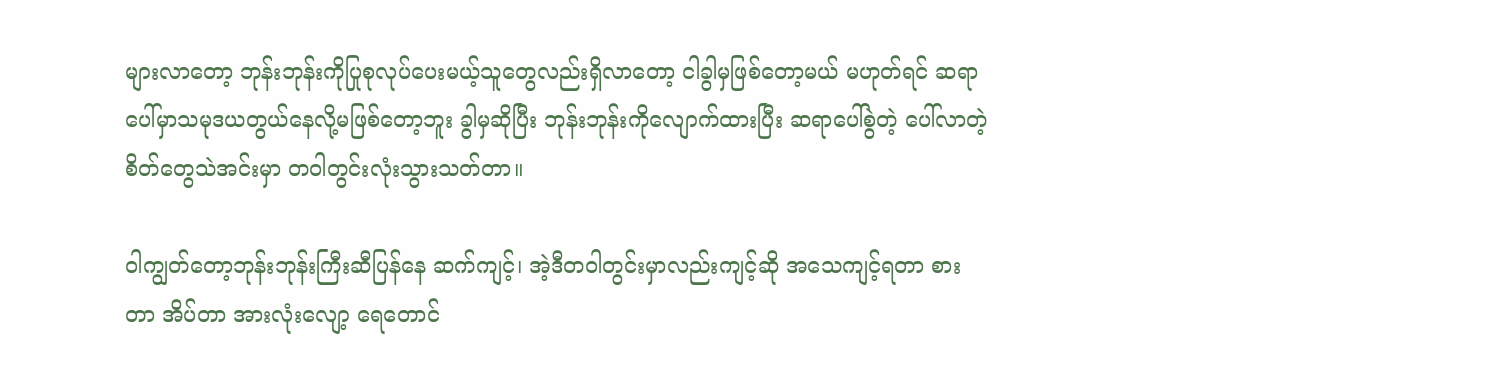များလာတော့ ဘုန်းဘုန်းကိုပြုစုလုပ်ပေးမယ့်သူတွေလည်းရှိလာတော့ ငါခွါမှဖြစ်တော့မယ် မဟုတ်ရင် ဆရာပေါ်မှာသမုဒယတွယ်နေလို့မဖြစ်တော့ဘူး ခွါမှဆိုပြီး ဘုန်းဘုန်းကိုလျောက်ထားပြီး ဆရာပေါ်စွဲတဲ့ ပေါ်လာတဲ့စိတ်တွေသဲအင်းမှာ တဝါတွင်းလုံးသွားသတ်တာ။

ဝါကျွတ်တော့ဘုန်းဘုန်းကြီးဆီပြန်နေ ဆက်ကျင့်၊ အဲ့ဒီတဝါတွင်းမှာလည်းကျင့်ဆို အသေကျင့်ရတာ စားတာ အိပ်တာ အားလုံးလျော့ ရေတောင်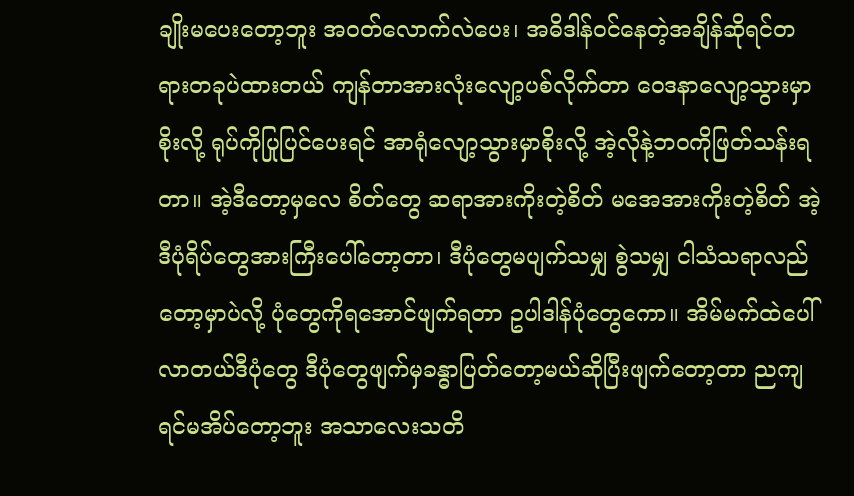ချိုးမပေးတော့ဘူး အဝတ်လောက်လဲပေး၊ အဓိဒါန်ဝင်နေတဲ့အချိန်ဆိုရင်တရားတခုပဲထားတယ် ကျန်တာအားလုံးလျော့ပစ်လိုက်တာ ဝေဒနာလျော့သွားမှာစိုးလို့ ရုပ်ကိုပြုပြင်ပေးရင် အာရုံလျော့သွားမှာစိုးလို့ အဲ့လိုနဲ့ဘဝကိုဖြတ်သန်းရတာ။ အဲ့ဒီတော့မှလေ စိတ်တွေ ဆရာအားကိုးတဲ့စိတ် မအေအားကိုးတဲ့စိတ် အဲ့ဒီပုံရိပ်တွေအားကြီးပေါ်တော့တာ၊ ဒီပုံတွေမပျက်သမျှ စွဲသမျှ ငါသံသရာလည်တော့မှာပဲလို့ ပုံတွေကိုရအောင်ဖျက်ရတာ ဥပါဒါန်ပုံတွေကော။ အိမ်မက်ထဲပေါ်လာတယ်ဒီပုံတွေ ဒီပုံတွေဖျက်မှခန္ဓာပြတ်တော့မယ်ဆိုပြီးဖျက်တော့တာ ညကျရင်မအိပ်တော့ဘူး အသာလေးသတိ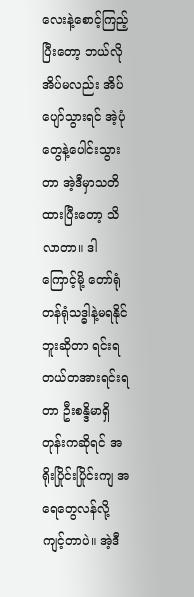လေးနဲ့စောင့်ကြည့်ပြီးတော့ ဘယ်လိုအိပ်မလည်း အိပ်ပျော်သွားရင် အဲ့ပုံတွေနဲ့ပေါင်းသွားတာ အဲ့ဒီမှာသတိထားပြီးတော့ သိလာတာ။ ဒါကြောင့်မို့ တော်ရုံတန်ရုံသဒ္ဓါနဲ့မရနိုင်ဘူးဆိုတာ ရင်းရတယ်တအားရင်းရတာ ဦးစန္ဒိမာရှိတုန်းကဆိုရင် အရိုးပြိုင်းပြိုင်းကျ အရေတွေလန်လို့ကျင့်တာပဲ။ အဲ့ဒီ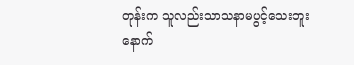တုန်းက သူလည်းသာသနာမပွင့်သေးဘူး နောက်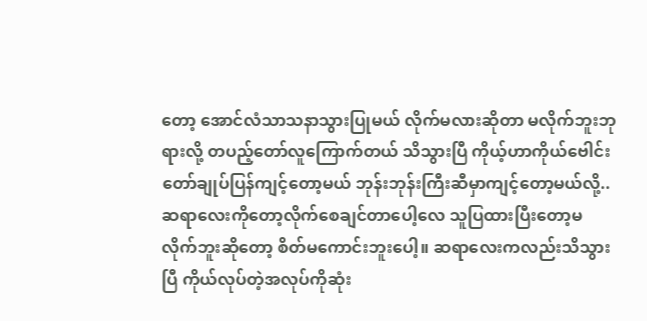တော့ အောင်လံသာသနာသွားပြုမယ် လိုက်မလားဆိုတာ မလိုက်ဘူးဘုရားလို့ တပည့်တော်လူကြောက်တယ် သိသွားပြီ ကိုယ့်ဟာကိုယ်ဗေါင်းတော်ချုပ်ပြန်ကျင့်တော့မယ် ဘုန်းဘုန်းကြီးဆီမှာကျင့်တော့မယ်လို့.. ဆရာလေးကိုတော့လိုက်စေချင်တာပေါ့လေ သူပြထားပြီးတော့မလိုက်ဘူးဆိုတော့ စိတ်မကောင်းဘူးပေါ့။ ဆရာလေးကလည်းသိသွားပြီ ကိုယ်လုပ်တဲ့အလုပ်ကိုဆုံး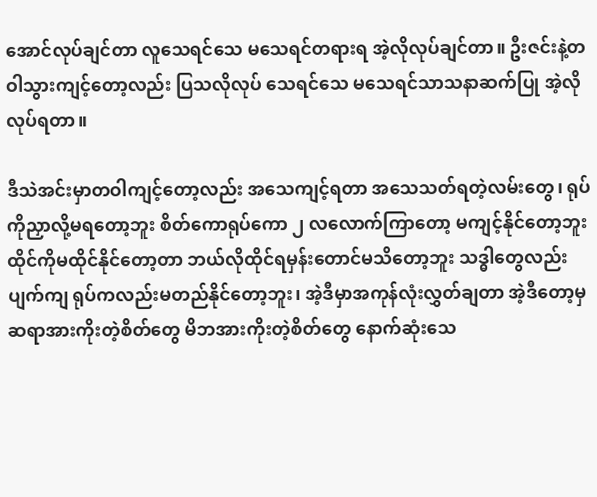အောင်လုပ်ချင်တာ လူသေရင်သေ မသေရင်တရားရ အဲ့လိုလုပ်ချင်တာ။ ဦးဇင်းနဲ့တဝါသွားကျင့်တော့လည်း ပြသလိုလုပ် သေရင်သေ မသေရင်သာသနာဆက်ပြု အဲ့လိုလုပ်ရတာ။

ဒီသဲအင်းမှာတဝါကျင့်တော့လည်း အသေကျင့်ရတာ အသေသတ်ရတဲ့လမ်းတွေ၊ ရုပ်ကိုညှာလို့မရတော့ဘူး စိတ်ကောရုပ်ကော ၂ လလောက်ကြာတော့ မကျင့်နိုင်တော့ဘူး ထိုင်ကိုမထိုင်နိုင်တော့တာ ဘယ်လိုထိုင်ရမှန်းတောင်မသိတော့ဘူး သဒ္ဓါတွေလည်းပျက်ကျ ရုပ်ကလည်းမတည်နိုင်တော့ဘူး၊ အဲ့ဒီမှာအကုန်လုံးလွှတ်ချတာ အဲ့ဒီတော့မှ ဆရာအားကိုးတဲ့စိတ်တွေ မိဘအားကိုးတဲ့စိတ်တွေ နောက်ဆုံးသေ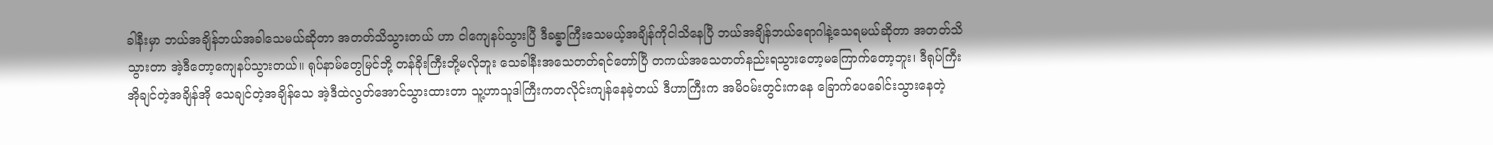ခါနီးမှာ ဘယ်အချိန်ဘယ်အခါသေမယ်ဆိုတာ အတတ်သိသွားတယ် ဟာ ငါကျေနပ်သွားပြီ ဒီခန္ဓာကြီးသေမယ့်အချိန်ကိုငါသိနေပြီ ဘယ်အချိန်ဘယ်ရောဂါနဲ့သေရမယ်ဆိုတာ အတတ်သိသွားတာ အဲ့ဒီတော့ကျေနပ်သွားတယ်။ ရုပ်နာမ်တွေမြင်ဘို့ တန်ခိုးကြီးဘို့မလိုဘူး သေခါနီးအသေတတ်ရင်တော်ပြီ တကယ်အသေတတ်နည်းရသွားတော့မကြောက်တော့ဘူး၊ ဒီရုပ်ကြီးအိုချင်တဲ့အချိန်အို သေချင်တဲ့အချိန်သေ အဲ့ဒီထဲလွတ်အောင်သွားထားတာ သူ့ဟာသူဒါကြီးကတလိုင်းကျန်နေခဲ့တယ် ဒီဟာကြီးက အမိဝမ်းတွင်းကနေ ခြောက်ပေခေါင်းသွားနေတဲ့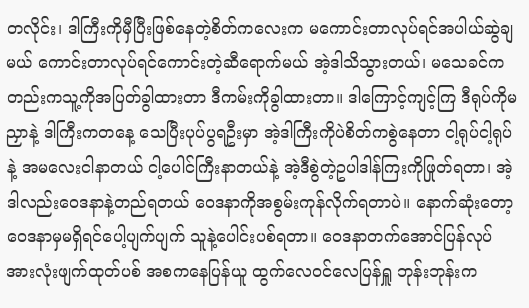တလိုင်း၊ ဒါကြီးကိုမှီပြီးဖြစ်နေတဲ့စိတ်ကလေးက မကောင်းတာလုပ်ရင်အပါယ်ဆွဲချမယ် ကောင်းတာလုပ်ရင်ကောင်းတဲ့ဆီရောက်မယ် အဲ့ဒါသိသွားတယ်၊ မသေခင်ကတည်းကသူ့ကိုအပြတ်ခွါထားတာ ဒီကမ်းကိုခွါထားတာ။ ဒါကြောင့်ကျင့်ကြ ဒီရုပ်ကိုမညှာနဲ့ ဒါကြီးကတနေ့ သေပြီးပုပ်ပွရဦးမှာ အဲ့ဒါကြီးကိုပဲစိတ်ကစွဲနေတာ ငါ့ရုပ်ငါ့ရုပ်နဲ့ အမလေးငါနာတယ် ငါ့ပေါင်ကြီးနာတယ်နဲ့ အဲ့ဒီစွဲတဲ့ဥပါဒါန်ကြးကိုဖြုတ်ရတာ၊ အဲ့ဒါလည်းဝေဒနာနဲ့တည်ရတယ် ဝေဒနာကိုအစွမ်းကုန်လိုက်ရတာပဲ။ နောက်ဆုံးတော့ဝေဒနာမှမရှိရင်ပေါ့ပျက်ပျက် သူနဲ့ပေါင်းပစ်ရတာ။ ဝေဒနာတက်အောင်ပြန်လုပ် အားလုံးဖျက်ထုတ်ပစ် အစကနေပြန်ယူ ထွက်လေဝင်လေပြန်ရှူ ဘုန်းဘုန်းက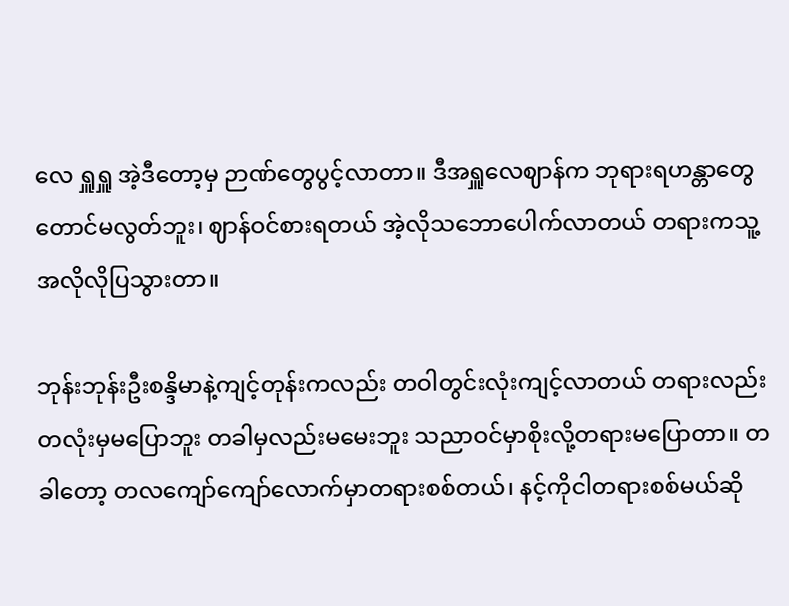လေ ရှူရှူ အဲ့ဒီတော့မှ ဉာဏ်တွေပွင့်လာတာ။ ဒီအရှူလေဈာန်က ဘုရားရဟန္တာတွေတောင်မလွတ်ဘူး၊ ဈာန်ဝင်စားရတယ် အဲ့လိုသဘောပေါက်လာတယ် တရားကသူ့အလိုလိုပြသွားတာ။

ဘုန်းဘုန်းဦးစန္ဒိမာနဲ့ကျင့်တုန်းကလည်း တဝါတွင်းလုံးကျင့်လာတယ် တရားလည်းတလုံးမှမပြောဘူး တခါမှလည်းမမေးဘူး သညာဝင်မှာစိုးလို့တရားမပြောတာ။ တခါတော့ တလကျော်ကျော်လောက်မှာတရားစစ်တယ်၊ နင့်ကိုငါတရားစစ်မယ်ဆို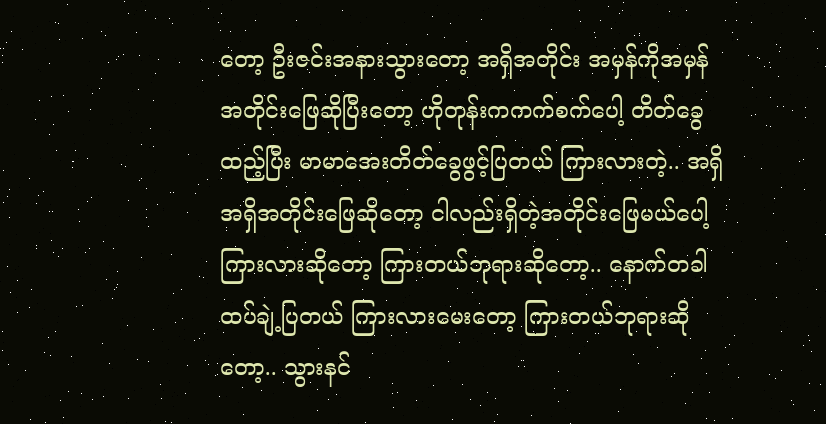တော့ ဦးဇင်းအနားသွားတော့ အရှိအတိုင်း အမှန်ကိုအမှန်အတိုင်းဖြေဆိုပြီးတော့ ဟိုတုန်းကကက်စက်ပေါ့ တိတ်ခွေထည့်ပြီး မာမာအေးတိတ်ခွေဖွင့်ပြတယ် ကြားလားတဲ့.. အရှိ အရှိအတိုင်းဖြေဆိုတော့ ငါလည်းရှိတဲ့အတိုင်းဖြေမယ်ပေါ့ ကြားလားဆိုတော့ ကြားတယ်ဘုရားဆိုတော့.. နောက်တခါထပ်ချဲ့ပြတယ် ကြားလားမေးတော့ ကြားတယ်ဘုရားဆိုတော့.. သွားနင်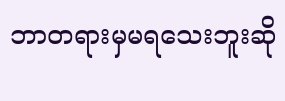ဘာတရားမှမရသေးဘူးဆို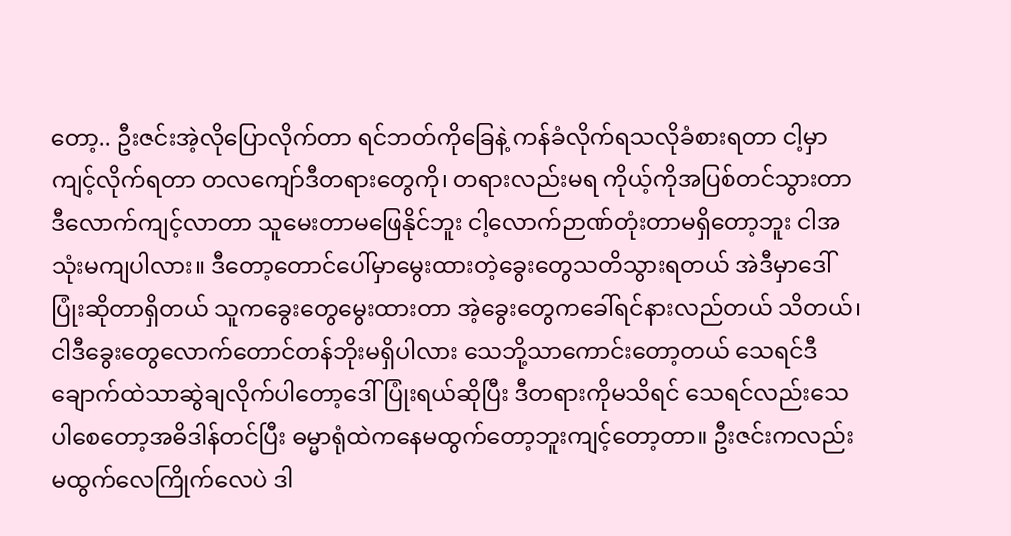တော့.. ဦးဇင်းအဲ့လိုပြောလိုက်တာ ရင်ဘတ်ကိုခြေနဲ့ ကန်ခံလိုက်ရသလိုခံစားရတာ ငါ့မှာကျင့်လိုက်ရတာ တလကျော်ဒီတရားတွေကို၊ တရားလည်းမရ ကိုယ့်ကိုအပြစ်တင်သွားတာ ဒီလောက်ကျင့်လာတာ သူမေးတာမဖြေနိုင်ဘူး ငါ့လောက်ဉာဏ်တုံးတာမရှိတော့ဘူး ငါအသုံးမကျပါလား။ ဒီတော့တောင်ပေါ်မှာမွေးထားတဲ့ခွေးတွေသတိသွားရတယ် အဲဒီမှာဒေါ်ပြုံးဆိုတာရှိတယ် သူကခွေးတွေမွေးထားတာ အဲ့ခွေးတွေကခေါ်ရင်နားလည်တယ် သိတယ်၊ ငါဒီခွေးတွေလောက်တောင်တန်ဘိုးမရှိပါလား သေဘို့သာကောင်းတော့တယ် သေရင်ဒီချောက်ထဲသာဆွဲချလိုက်ပါတော့ဒေါ်ပြုံးရယ်ဆိုပြီး ဒီတရားကိုမသိရင် သေရင်လည်းသေပါစေတော့အဓိဒါန်တင်ပြီး ဓမ္မာရုံထဲကနေမထွက်တော့ဘူးကျင့်တော့တာ။ ဦးဇင်းကလည်းမထွက်လေကြိုက်လေပဲ ဒါ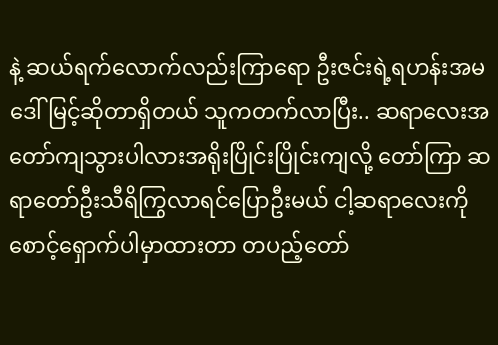နဲ့ ဆယ်ရက်လောက်လည်းကြာရော ဦးဇင်းရဲ့ရဟန်းအမ ဒေါ်မြင့်ဆိုတာရှိတယ် သူကတက်လာပြီး.. ဆရာလေးအတော်ကျသွားပါလားအရိုးပြိုင်းပြိုင်းကျလို့ တော်ကြာ ဆရာတော်ဦးသီရိကြွလာရင်ပြောဦးမယ် ငါ့ဆရာလေးကိုစောင့်ရှောက်ပါမှာထားတာ တပည့်တော်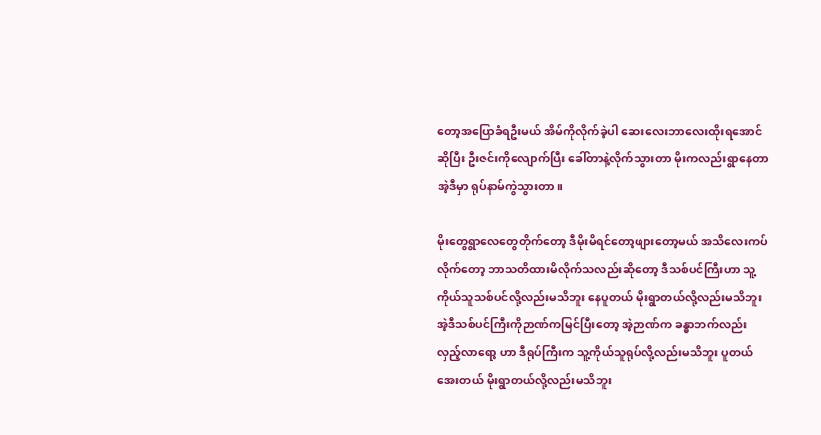တော့အပြောခံရဦးမယ် အိမ်ကိုလိုက်ခဲ့ပါ ဆေးလေးဘာလေးထိုးရအောင်ဆိုပြီး ဦးဇင်းကိုလျောက်ပြီး ခေါ်တာနဲ့လိုက်သွားတာ မိုးကလည်းရွာနေတာ အဲ့ဒီမှာ ရုပ်နာမ်ကွဲသွားတာ။

မိုးတွေရွာလေတွေတိုက်တော့ ဒီမိုးမိရင်တော့ဖျားတော့မယ် အသိလေးကပ်လိုက်တော့ ဘာသတိထားမိလိုက်သလည်းဆိုတော့ ဒီသစ်ပင်ကြီးဟာ သူ့ကိုယ်သူသစ်ပင်လို့လည်းမသိဘူး နေပူတယ် မိုးရွာတယ်လို့လည်းမသိဘူး အဲ့ဒီသစ်ပင်ကြီးကိုဉာဏ်ကမြင်ပြီးတော့ အဲ့ဉာဏ်က ခန္ဓာဘက်လည်းလှည့်လာရော့ ဟာ ဒီရုပ်ကြီးက သူ့ကိုယ်သူရုပ်လို့လည်းမသိဘူး ပူတယ် အေးတယ် မိုးရွာတယ်လို့လည်းမသိဘူး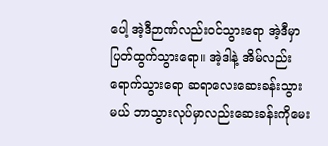ပေါ့ အဲ့ဒီဉာဏ်လည်းဝင်သွားရော အဲ့ဒီမှာပြတ်ထွက်သွားရော။ အဲ့ဒါနဲ့ အိမ်လည်းရောက်သွားရော ဆရာလေးဆေးခန်းသွားမယ် ဘာသွားလုပ်မှာလည်းဆေးခန်းကိုမေး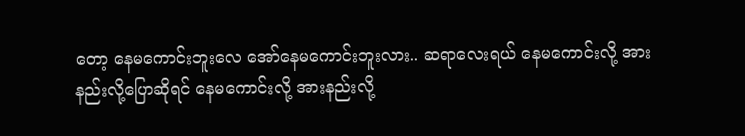တော့ နေမကောင်းဘူးလေ အော်နေမကောင်းဘူးလား.. ဆရာလေးရယ် နေမကောင်းလို့ အားနည်းလို့ပြောဆိုရင် နေမကောင်းလို့ အားနည်းလို့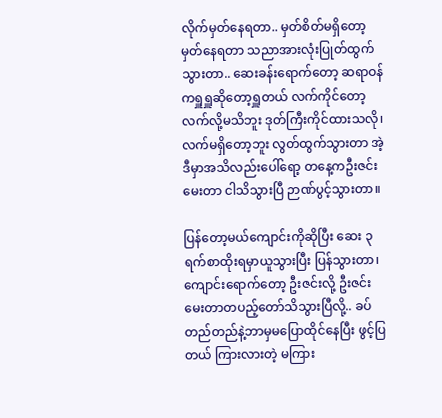လိုက်မှတ်နေရတာ.. မှတ်စိတ်မရှိတော့မှတ်နေရတာ သညာအားလုံးပြုတ်ထွက်သွားတာ.. ဆေးခန်းရောက်တော့ ဆရာဝန်ကရှူရှူဆိုတော့ရှူတယ် လက်ကိုင်တော့ လက်လို့မသိဘူး ဒုတ်ကြီးကိုင်ထားသလို၊ လက်မရှိတော့ဘူး လွတ်ထွက်သွားတာ အဲ့ဒီမှာအသိလည်းပေါ်ရော့ တနေ့ကဦးဇင်းမေးတာ ငါသိသွားပြီ ဉာဏ်ပွင့်သွားတာ။

ပြန်တော့မယ်ကျောင်းကိုဆိုပြီး ဆေး ၃ ရက်စာထိုးရမှာယူသွားပြီး ပြန်သွားတာ၊ ကျောင်းရောက်တော့ ဦးဇင်းလို့ ဦးဇင်းမေးတာတပည့်တော်သိသွားပြီလို့.. ခပ်တည်တည်နဲ့ဘာမှမပြောထိုင်နေပြီး ဖွင့်ပြတယ် ကြားလားတဲ့ မကြား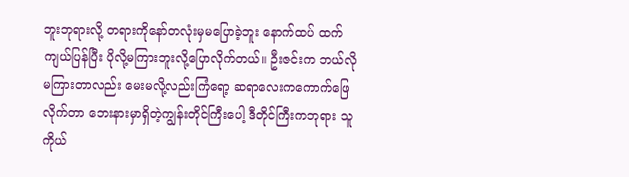ဘူးဘုရားလို့ တရားကိုနော်တလုံးမှမပြောခဲ့ဘူး နောက်ထပ် ထက်ကျယ်ပြန်ပြီး ပိုလို့မကြားဘူးလို့ပြောလိုက်တယ်။ ဦးဇင်းက ဘယ်လိုမကြားတာလည်း မေးမလို့လည်းကြံရော့ ဆရာလေးကကောက်ဖြေလိုက်တာ ဘေးနားမှာရှိတဲ့ကျွန်းတိုင်ကြီးပေါ့ ဒီတိုင်ကြီးကဘုရား သူကိုယ်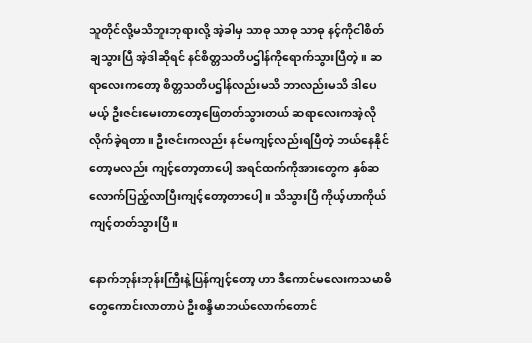သူတိုင်လို့မသိဘူးဘုရားလို့ အဲ့ခါမှ သာဓု သာဓု သာဓု နင့်ကိုငါစိတ်ချသွားပြီ အဲ့ဒါဆိုရင် နင်စိတ္တသတိပဌါန်ကိုရောက်သွားပြီတဲ့။ ဆရာလေးကတော့ စိတ္တသတိပဌါန်လည်းမသိ ဘာလည်းမသိ ဒါပေမယ့် ဦးဇင်းမေးတာတော့ဖြေတတ်သွားတယ် ဆရာလေးကအဲ့လိုလိုက်ခဲ့ရတာ။ ဦးဇင်းကလည်း နင်မကျင့်လည်းရပြီတဲ့ ဘယ်နေနိုင်တော့မလည်း ကျင့်တော့တာပေါ့ အရင်ထက်ကိုအားတွေက နှစ်ဆလောက်ပြည့်လာပြီးကျင့်တော့တာပေါ့။ သိသွားပြီ ကိုယ့်ဟာကိုယ်ကျင့်တတ်သွားပြီ။

နောက်ဘုန်းဘုန်းကြီးနဲ့ပြန်ကျင့်တော့ ဟာ ဒီကောင်မလေးကသမာဓိတွေကောင်းလာတာပဲ ဦးစန္ဒိမာဘယ်လောက်တောင်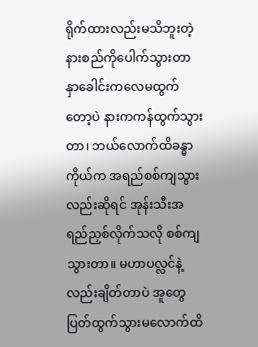ရိုက်ထားလည်းမသိဘူးတဲ့ နားစည်ကိုပေါက်သွားတာ နှာခေါင်းကလေမထွက်တော့ပဲ နားကကန်ထွက်သွားတာ၊ ဘယ်လောက်ထိခန္ဓာကိုယ်က အရည်စစ်ကျသွားလည်းဆိုရင် အုန်းသီးအရည်ညှစ်လိုက်သလို စစ်ကျသွားတာ။ မဟာပလ္လင်နဲ့လည်းချိတ်တာပဲ အူတွေပြတ်ထွက်သွားမလောက်ထိ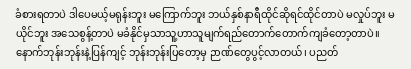ခံစားရတာပဲ ဒါပေမယ့်မရုန်းဘူး မကြောက်ဘူး ဘယ်နှစ်နာရီထိုင်ဆိုရင်ထိုင်တာပဲ မလှုပ်ဘူး မယိုင်ဘူး အသေစွန့်တာပဲ မခံနိုင်မှသာသူ့ဟာသူမျက်ရည်တောက်တောက်ကျခံတော့တာပဲ။ နောက်ဘုန်းဘုန်းနဲ့ပြန်ကျင့် ဘုန်းဘုန်းပြတော့မှ ဉာဏ်တွေပွင့်လာတယ်၊ ပညတ်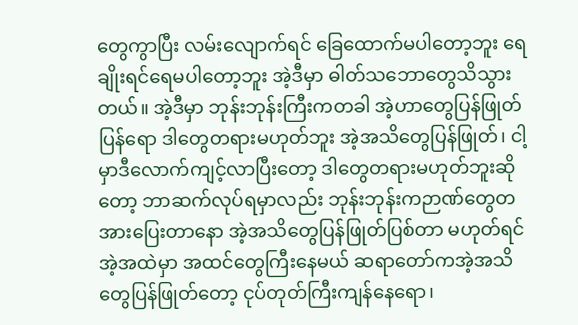တွေကွာပြီး လမ်းလျောက်ရင် ခြေထောက်မပါတော့ဘူး ရေချိုးရင်ရေမပါတော့ဘူး အဲ့ဒီမှာ ဓါတ်သဘောတွေသိသွားတယ်။ အဲ့ဒီမှာ ဘုန်းဘုန်းကြီးကတခါ အဲ့ဟာတွေပြန်ဖြုတ်ပြန်ရော ဒါတွေတရားမဟုတ်ဘူး အဲ့အသိတွေပြန်ဖြုတ်၊ ငါ့မှာဒီလောက်ကျင့်လာပြီးတော့ ဒါတွေတရားမဟုတ်ဘူးဆိုတော့ ဘာဆက်လုပ်ရမှာလည်း ဘုန်းဘုန်းကဉာဏ်တွေတအားပြေးတာနော အဲ့အသိတွေပြန်ဖြုတ်ပြစ်တာ မဟုတ်ရင်အဲ့အထဲမှာ အထင်တွေကြီးနေမယ် ဆရာတော်ကအဲ့အသိတွေပြန်ဖြုတ်တော့ ငုပ်တုတ်ကြီးကျန်နေရော၊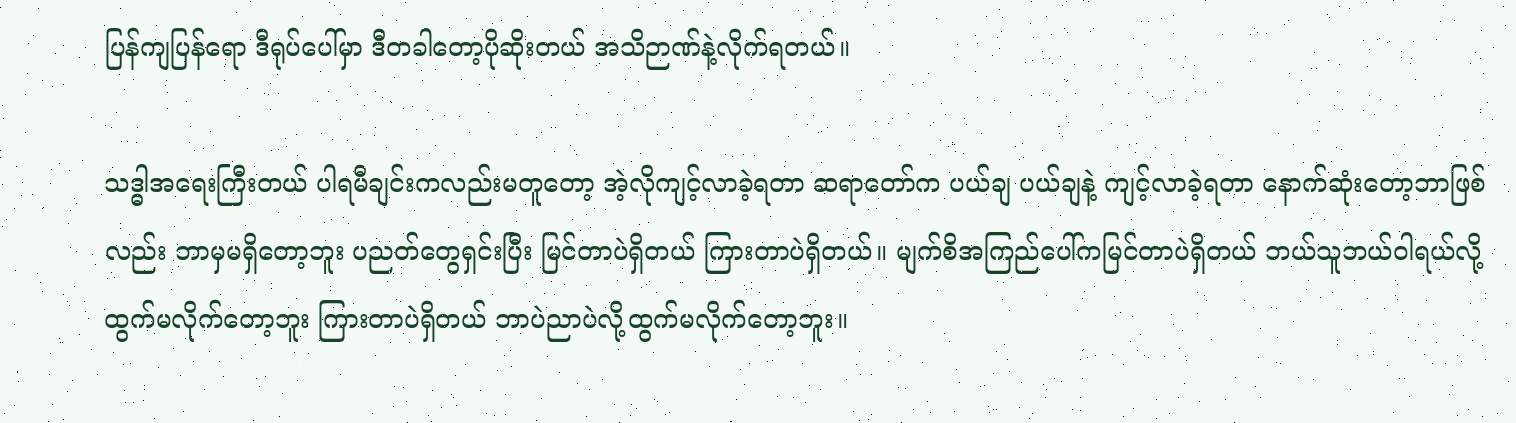ပြန်ကျပြန်ရော ဒီရုပ်ပေါ်မှာ ဒီတခါတော့ပိုဆိုးတယ် အသိဉာဏ်နဲ့လိုက်ရတယ်။

သဒ္ဓါအရေးကြီးတယ် ပါရမီချင်းကလည်းမတူတော့ အဲ့လိုကျင့်လာခဲ့ရတာ ဆရာတော်က ပယ်ချ ပယ်ချနဲ့ ကျင့်လာခဲ့ရတာ နောက်ဆုံးတော့ဘာဖြစ်လည်း ဘာမှမရှိတော့ဘူး ပညတ်တွေရှင်းပြီး မြင်တာပဲရှိတယ် ကြားတာပဲရှိတယ်။ မျက်စိအကြည်ပေါ်ကမြင်တာပဲရှိတယ် ဘယ်သူဘယ်ဝါရယ်လို့ ထွက်မလိုက်တော့ဘူး ကြားတာပဲရှိတယ် ဘာပဲညာပဲလို့ထွက်မလိုက်တော့ဘူး။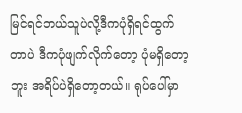မြင်ရင်ဘယ်သူပဲလို့ဒီကပုံရှိရင်ထွက်တာပဲ ဒီကပုံဖျက်လိုက်တော့ ပုံမရှိတော့ဘူး အရိပ်ပဲရှိတော့တယ်။ ရုပ်ပေါ်မှာ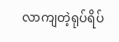လာကျတဲ့ရုပ်ရိပ်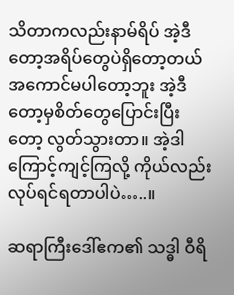သိတာကလည်းနာမ်ရိပ် အဲ့ဒီတော့အရိပ်တွေပဲရှိတော့တယ် အကောင်မပါတော့ဘူး အဲ့ဒီတော့မှစိတ်တွေပြောင်းပြီးတော့ လွတ်သွားတာ။ အဲ့ဒါကြောင့်ကျင့်ကြလို့ ကိုယ်လည်းလုပ်ရင်ရတာပါပဲ…..။

ဆရာကြီးဒေါ်ဧက၏ သဒ္ဓါ ဝီရိ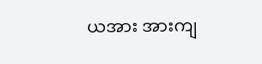ယအား အားကျ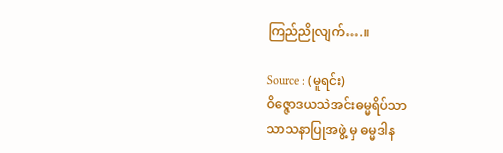ကြည်ညိုလျက်….။

Source : (မူရင်း)
ဝိဇ္ဇောဒယသဲအင်းဓမ္မရိပ်သာ
သာသနာပြုအဖွဲ့ မှ ဓမ္မဒါန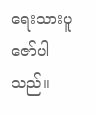ရေးသားပူဇော်ပါသည်။